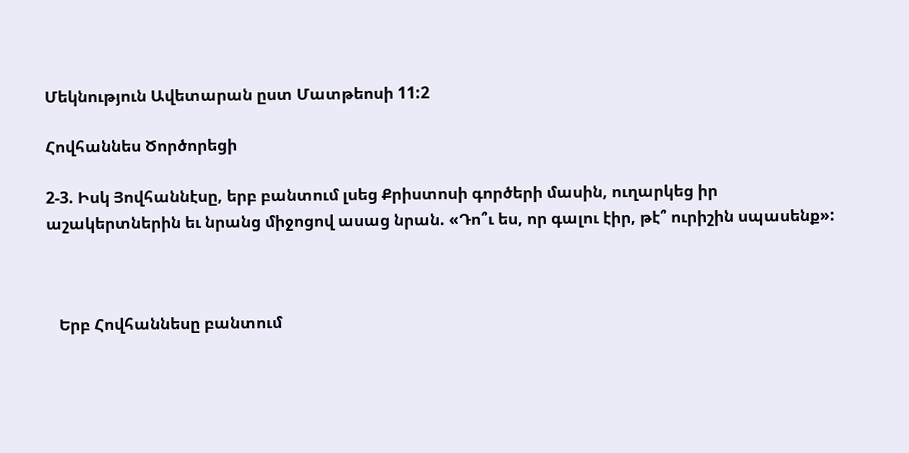Մեկնություն Ավետարան ըստ Մատթեոսի 11:2

Հովհաննես Ծործորեցի

2-3. Իսկ Յովհաննէսը, երբ բանտում լսեց Քրիստոսի գործերի մասին, ուղարկեց իր աշակերտներին եւ նրանց միջոցով ասաց նրան. «Դո՞ւ ես, որ գալու էիր, թէ՞ ուրիշին սպասենք»:



   Երբ Հովհաննեսը բանտում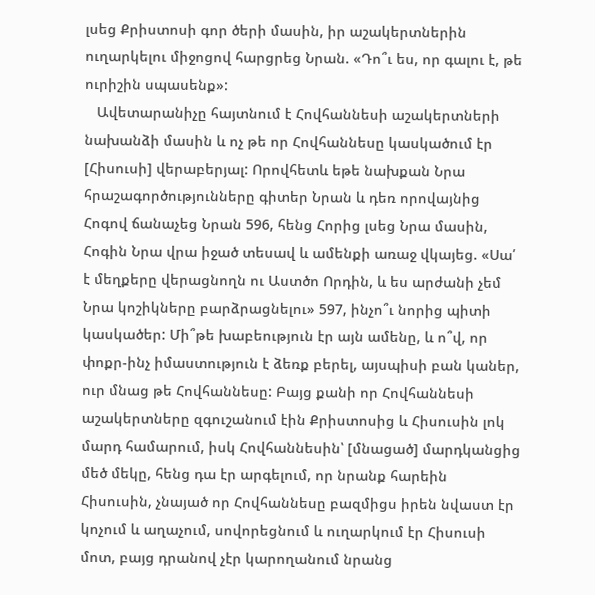լսեց Քրիստոսի գոր ծերի մասին, իր աշակերտներին ուղարկելու միջոցով հարցրեց Նրան. «Դո՞ւ ես, որ գալու է, թե ուրիշին սպասենք»:
   Ավետարանիչը հայտնում է Հովհաննեսի աշակերտների նախանձի մասին և ոչ թե որ Հովհաննեսը կասկածում էր [Հիսուսի] վերաբերյալ: Որովհետև եթե նախքան Նրա հրաշագործությունները գիտեր Նրան և դեռ որովայնից Հոգով ճանաչեց Նրան 596, հենց Հորից լսեց Նրա մասին, Հոգին Նրա վրա իջած տեսավ և ամենքի առաջ վկայեց. «Սա՛ է մեղքերը վերացնողն ու Աստծո Որդին, և ես արժանի չեմ Նրա կոշիկները բարձրացնելու» 597, ինչո՞ւ նորից պիտի կասկածեր: Մի՞թե խաբեություն էր այն ամենը, և ո՞վ, որ փոքր-ինչ իմաստություն է ձեռք բերել, այսպիսի բան կաներ, ուր մնաց թե Հովհաննեսը: Բայց քանի որ Հովհաննեսի աշակերտները զգուշանում էին Քրիստոսից և Հիսուսին լոկ մարդ համարում, իսկ Հովհաննեսին՝ [մնացած] մարդկանցից մեծ մեկը, հենց դա էր արգելում, որ նրանք հարեին Հիսուսին, չնայած որ Հովհաննեսը բազմիցս իրեն նվաստ էր կոչում և աղաչում, սովորեցնում և ուղարկում էր Հիսուսի մոտ, բայց դրանով չէր կարողանում նրանց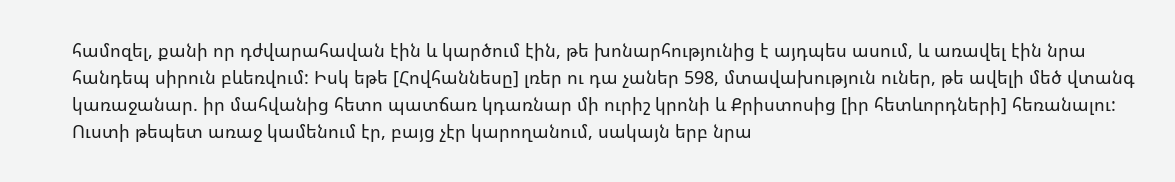համոզել, քանի որ դժվարահավան էին և կարծում էին, թե խոնարհությունից է այդպես ասում, և առավել էին նրա հանդեպ սիրուն բևեռվում: Իսկ եթե [Հովհաննեսը] լռեր ու դա չաներ 598, մտավախություն ուներ, թե ավելի մեծ վտանգ կառաջանար. իր մահվանից հետո պատճառ կդառնար մի ուրիշ կրոնի և Քրիստոսից [իր հետևորդների] հեռանալու: Ուստի թեպետ առաջ կամենում էր, բայց չէր կարողանում, սակայն երբ նրա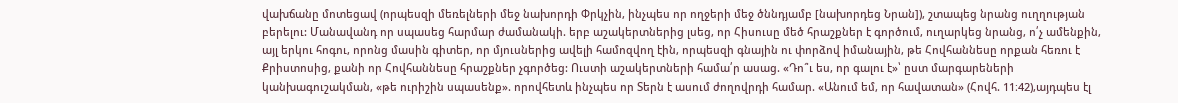վախճանը մոտեցավ (որպեսզի մեռելների մեջ նախորդի Փրկչին, ինչպես որ ողջերի մեջ ծննդյամբ [նախորդեց Նրան]), շտապեց նրանց ուղղության բերելու: Մանավանդ որ սպասեց հարմար ժամանակի. երբ աշակերտներից լսեց, որ Հիսուսը մեծ հրաշքներ է գործում, ուղարկեց նրանց, ո՛չ ամենքին, այլ երկու հոգու, որոնց մասին գիտեր, որ մյուսներից ավելի համոզվող էին, որպեսզի գնային ու փորձով իմանային, թե Հովհաննեսը որքան հեռու է Քրիստոսից, քանի որ Հովհաննեսը հրաշքներ չգործեց: Ուստի աշակերտների համա՛ր ասաց. «Դո՞ւ ես, որ գալու է»՝ ըստ մարգարեների կանխագուշակման, «թե ուրիշին սպասենք». որովհետև ինչպես որ Տերն է ասում ժողովրդի համար. «Անում եմ, որ հավատան» (Հովհ. 11։42),այդպես էլ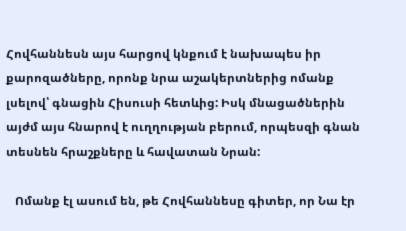Հովհաննեսն այս հարցով կնքում է նախապես իր քարոզածները, որոնք նրա աշակերտներից ոմանք լսելով՝ գնացին Հիսուսի հետևից: Իսկ մնացածներին այժմ այս հնարով է ուղղության բերում, որպեսզի գնան տեսնեն հրաշքները և հավատան Նրան:

   Ոմանք էլ ասում են, թե Հովհաննեսը գիտեր, որ Նա էր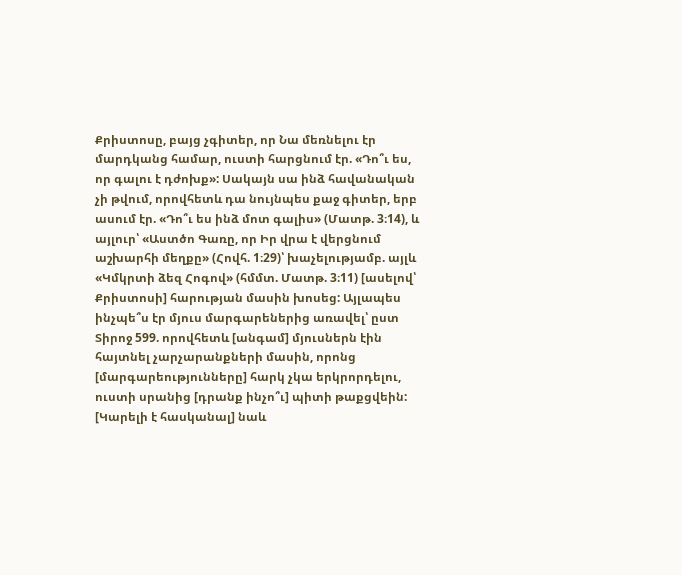Քրիստոսը, բայց չգիտեր, որ Նա մեռնելու էր մարդկանց համար, ուստի հարցնում էր. «Դո՞ւ ես, որ գալու է դժոխք»: Սակայն սա ինձ հավանական չի թվում, որովհետև դա նույնպես քաջ գիտեր, երբ ասում էր. «Դո՞ւ ես ինձ մոտ գալիս» (Մատթ. 3։14), և այլուր՝ «Աստծո Գառը, որ Իր վրա է վերցնում աշխարհի մեղքը» (Հովհ. 1։29)՝ խաչելությամբ. այլև «Կմկրտի ձեզ Հոգով» (հմմտ. Մատթ. 3։11) [ասելով՝ Քրիստոսի] հարության մասին խոսեց: Այլապես ինչպե՞ս էր մյուս մարգարեներից առավել՝ ըստ Տիրոջ 599. որովհետև [անգամ] մյուսներն էին հայտնել չարչարանքների մասին, որոնց [մարգարեությունները] հարկ չկա երկրորդելու, ուստի սրանից [դրանք ինչո՞ւ] պիտի թաքցվեին: [Կարելի է հասկանալ] նաև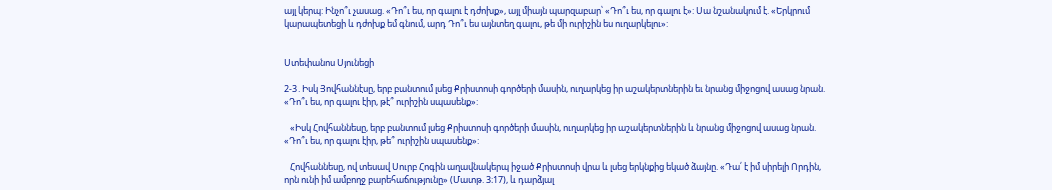այլ կերպ: Ինչո՞ւ չասաց. «Դո՞ւ ես, որ գալու է դժոխք», այլ միայն պարզաբար՝ «Դո՞ւ ես, որ գալու է»: Սա նշանակում է. «Երկրում կարապետեցի և դժոխք եմ գնում, արդ Դո՞ւ ես այնտեղ գալու, թե մի ուրիշին ես ուղարկելու»:


Ստեփանոս Սյունեցի

2-3․Իսկ Յովհաննէսը, երբ բանտում լսեց Քրիստոսի գործերի մասին, ուղարկեց իր աշակերտներին եւ նրանց միջոցով ասաց նրան. «Դո՞ւ ես, որ գալու էիր, թէ՞ ուրիշին սպասենք»:

   «Իսկ Հովհաննեսը, երբ բանտում լսեց Քրիստոսի գործերի մասին, ուղարկեց իր աշակերտներին և նրանց միջոցով ասաց նրան. «Դո՞ւ ես, որ գալու էիր, թե՞ ուրիշին սպասենք»:

   Հովհաննեսը, ով տեսավ Սուրբ Հոգին աղավնակերպ իջած Քրիստոսի վրա և լսեց երկնքից եկած ձայնը. «Դա՛ է իմ սիրելի Որդին, որն ունի իմ ամբողջ բարեհաճությունը» (Մատթ. 3։17), և դարձյալ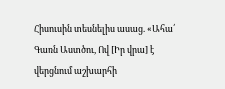Հիսուսին տեսնելիս ասաց. «Ահա՛ Գառն Աստծու, Ով [Իր վրա] է վերցնում աշխարհի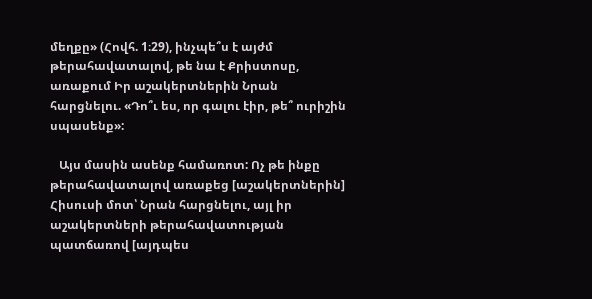մեղքը» (Հովհ. 1։29), ինչպե՞ս է այժմ թերահավատալով, թե նա է Քրիստոսը, առաքում Իր աշակերտներին Նրան հարցնելու. «Դո՞ւ ես, որ գալու էիր, թե՞ ուրիշին սպասենք»:

   Այս մասին ասենք համառոտ: Ոչ թե ինքը թերահավատալով առաքեց [աշակերտներին] Հիսուսի մոտ՝ Նրան հարցնելու, այլ իր աշակերտների թերահավատության պատճառով [այդպես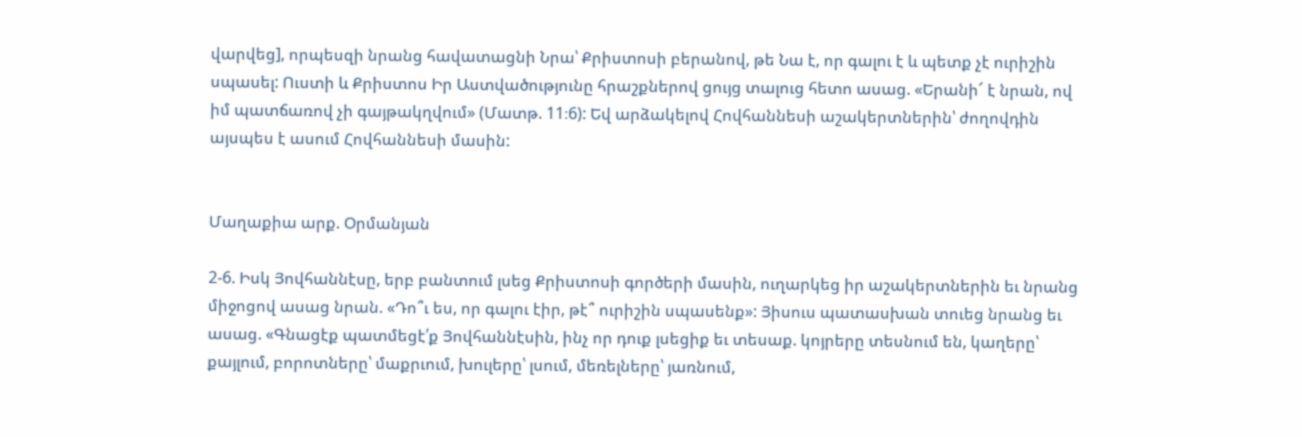վարվեց], որպեսզի նրանց հավատացնի Նրա՝ Քրիստոսի բերանով, թե Նա է, որ գալու է և պետք չէ ուրիշին սպասել: Ուստի և Քրիստոս Իր Աստվածությունը հրաշքներով ցույց տալուց հետո ասաց. «Երանի՜ է նրան, ով իմ պատճառով չի գայթակղվում» (Մատթ. 11։6): Եվ արձակելով Հովհաննեսի աշակերտներին՝ ժողովդին այսպես է ասում Հովհաննեսի մասին:


Մաղաքիա արք. Օրմանյան

2-6. Իսկ Յովհաննէսը, երբ բանտում լսեց Քրիստոսի գործերի մասին, ուղարկեց իր աշակերտներին եւ նրանց միջոցով ասաց նրան. «Դո՞ւ ես, որ գալու էիր, թէ՞ ուրիշին սպասենք»: Յիսուս պատասխան տուեց նրանց եւ ասաց. «Գնացէք պատմեցէ՛ք Յովհաննէսին, ինչ որ դուք լսեցիք եւ տեսաք. կոյրերը տեսնում են, կաղերը՝ քայլում, բորոտները՝ մաքրւում, խուլերը՝ լսում, մեռելները՝ յառնում,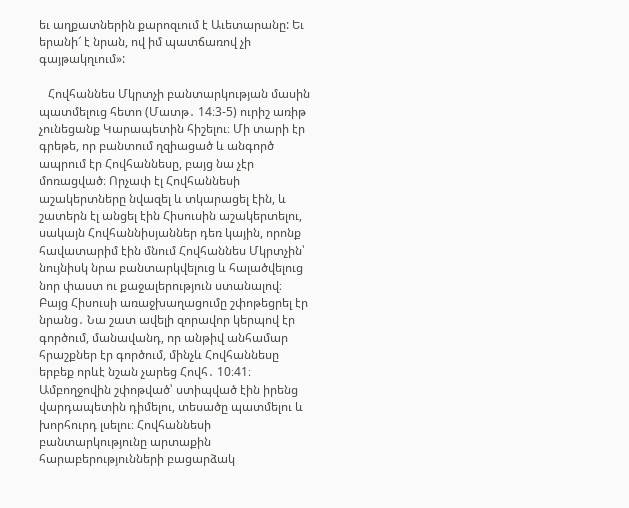եւ աղքատներին քարոզւում է Աւետարանը: Եւ երանի՜ է նրան, ով իմ պատճառով չի գայթակղւում»:

   Հովհաննես Մկրտչի բանտարկության մասին պատմելուց հետո (Մատթ․ 14։3-5) ուրիշ առիթ չունեցանք Կարապետին հիշելու։ Մի տարի էր գրեթե, որ բանտում ղզիացած և անգործ ապրում էր Հովհաննեսը, բայց նա չէր մոռացված։ Որչափ էլ Հովհաննեսի աշակերտները նվազել և տկարացել էին, և շատերն էլ անցել էին Հիսուսին աշակերտելու, սակայն Հովհաննիսյաններ դեռ կային, որոնք հավատարիմ էին մնում Հովհաննես Մկրտչին՝ նույնիսկ նրա բանտարկվելուց և հալածվելուց նոր փաստ ու քաջալերություն ստանալով։ Բայց Հիսուսի առաջխաղացումը շփոթեցրել էր նրանց․ Նա շատ ավելի զորավոր կերպով էր գործում, մանավանդ, որ անթիվ անհամար հրաշքներ էր գործում, մինչև Հովհաննեսը երբեք որևէ նշան չարեց Հովհ․ 10։41։ Ամբողջովին շփոթված՝ ստիպված էին իրենց վարդապետին դիմելու, տեսածը պատմելու և խորհուրդ լսելու։ Հովհաննեսի բանտարկությունը արտաքին հարաբերությունների բացարձակ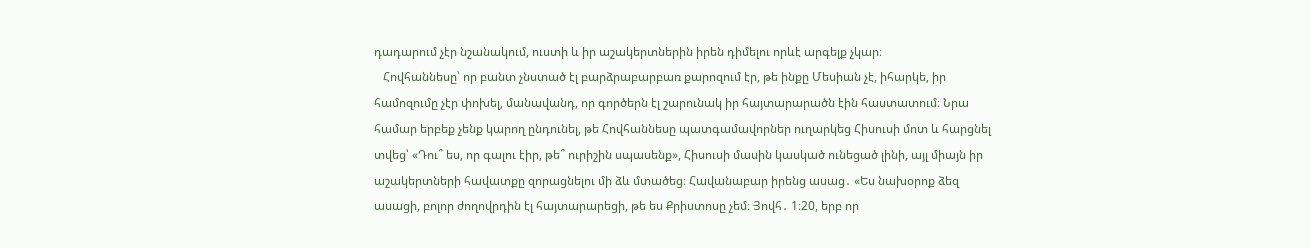դադարում չէր նշանակում, ուստի և իր աշակերտներին իրեն դիմելու որևէ արգելք չկար։
   Հովհաննեսը՝ որ բանտ չնստած էլ բարձրաբարբառ քարոզում էր, թե ինքը Մեսիան չէ, իհարկե, իր համոզումը չէր փոխել, մանավանդ, որ գործերն էլ շարունակ իր հայտարարածն էին հաստատում։ Նրա համար երբեք չենք կարող ընդունել, թե Հովհաննեսը պատգամավորներ ուղարկեց Հիսուսի մոտ և հարցնել տվեց՝ «Դու՞ ես, որ գալու էիր, թե՞ ուրիշին սպասենք», Հիսուսի մասին կասկած ունեցած լինի, այլ միայն իր աշակերտների հավատքը զորացնելու մի ձև մտածեց։ Հավանաբար իրենց ասաց․ «Ես նախօրոք ձեզ ասացի, բոլոր ժողովրդին էլ հայտարարեցի, թե ես Քրիստոսը չեմ։ Յովհ․ 1։20, երբ որ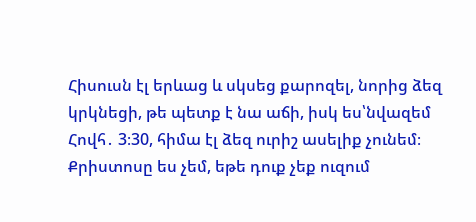Հիսուսն էլ երևաց և սկսեց քարոզել, նորից ձեզ կրկնեցի, թե պետք է նա աճի, իսկ ես՝նվազեմ Հովհ․ 3։30, հիմա էլ ձեզ ուրիշ ասելիք չունեմ։ Քրիստոսը ես չեմ, եթե դուք չեք ուզում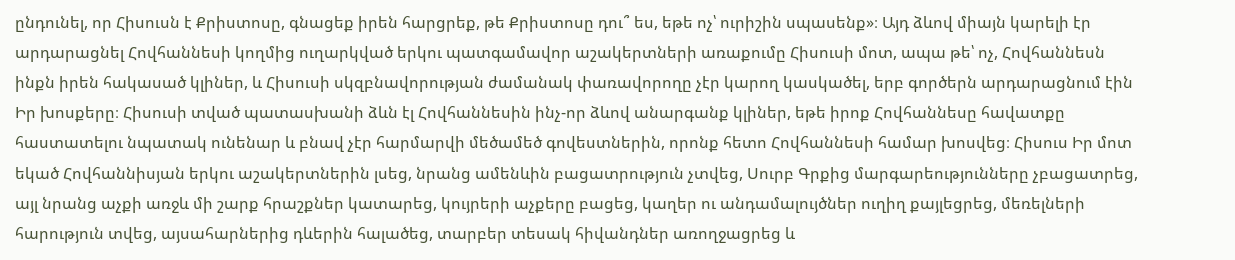ընդունել, որ Հիսուսն է Քրիստոսը, գնացեք իրեն հարցրեք, թե Քրիստոսը դու՞ ես, եթե ոչ՝ ուրիշին սպասենք»։ Այդ ձևով միայն կարելի էր արդարացնել Հովհաննեսի կողմից ուղարկված երկու պատգամավոր աշակերտների առաքումը Հիսուսի մոտ, ապա թե՝ ոչ, Հովհաննեսն ինքն իրեն հակասած կլիներ, և Հիսուսի սկզբնավորության ժամանակ փառավորողը չէր կարող կասկածել, երբ գործերն արդարացնում էին Իր խոսքերը։ Հիսուսի տված պատասխանի ձևն էլ Հովհաննեսին ինչ-որ ձևով անարգանք կլիներ, եթե իրոք Հովհաննեսը հավատքը հաստատելու նպատակ ունենար և բնավ չէր հարմարվի մեծամեծ գովեստներին, որոնք հետո Հովհաննեսի համար խոսվեց։ Հիսուս Իր մոտ եկած Հովհաննիսյան երկու աշակերտներին լսեց, նրանց ամենևին բացատրություն չտվեց, Սուրբ Գրքից մարգարեությունները չբացատրեց, այլ նրանց աչքի առջև մի շարք հրաշքներ կատարեց, կույրերի աչքերը բացեց, կաղեր ու անդամալույծներ ուղիղ քայլեցրեց, մեռելների հարություն տվեց, այսահարներից դևերին հալածեց, տարբեր տեսակ հիվանդներ առողջացրեց և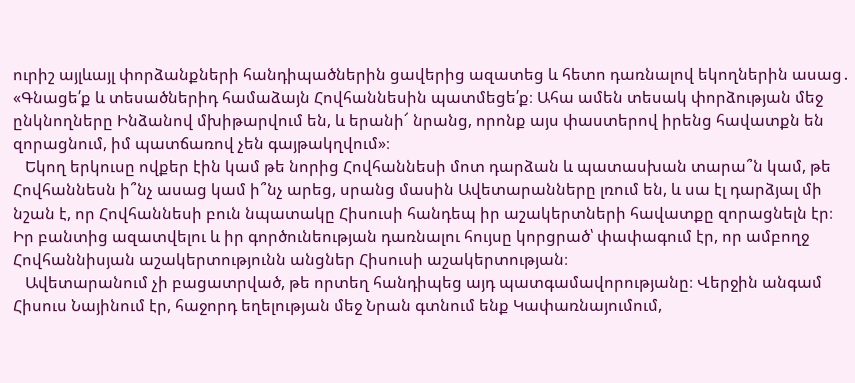ուրիշ այլևայլ փորձանքների հանդիպածներին ցավերից ազատեց և հետո դառնալով եկողներին ասաց․ «Գնացե՛ք և տեսածներիդ համաձայն Հովհաննեսին պատմեցե՛ք։ Ահա ամեն տեսակ փորձության մեջ ընկնողները Ինձանով մխիթարվում են, և երանի՜ նրանց, որոնք այս փաստերով իրենց հավատքն են զորացնում, իմ պատճառով չեն գայթակղվում»։
   Եկող երկուսը ովքեր էին կամ թե նորից Հովհաննեսի մոտ դարձան և պատասխան տարա՞ն կամ, թե Հովհաննեսն ի՞նչ ասաց կամ ի՞նչ արեց, սրանց մասին Ավետարանները լռում են, և սա էլ դարձյալ մի նշան է, որ Հովհաննեսի բուն նպատակը Հիսուսի հանդեպ իր աշակերտների հավատքը զորացնելն էր։ Իր բանտից ազատվելու և իր գործունեության դառնալու հույսը կորցրած՝ փափագում էր, որ ամբողջ Հովհաննիսյան աշակերտությունն անցներ Հիսուսի աշակերտության։
   Ավետարանում չի բացատրված, թե որտեղ հանդիպեց այդ պատգամավորությանը։ Վերջին անգամ Հիսուս Նայինում էր, հաջորդ եղելության մեջ Նրան գտնում ենք Կափառնայումում,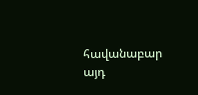հավանաբար այդ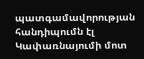պատգամավորության հանդիպումն էլ Կափառնայումի մոտ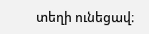տեղի ունեցավ։